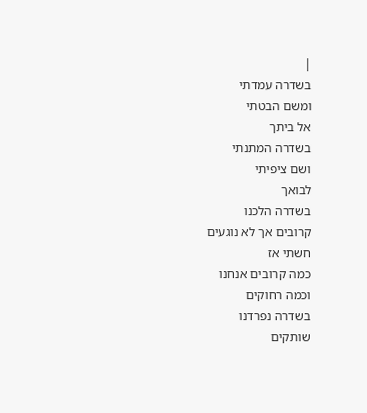|
בשדרה עמדתי
ומשם הבטתי
אל ביתך
בשדרה המתנתי
ושם ציפיתי
לבואך
בשדרה הלכנו
קרובים אך לא נוגעים
חשתי אז
כמה קרובים אנחנו
וכמה רחוקים
בשדרה נפרדנו
שותקים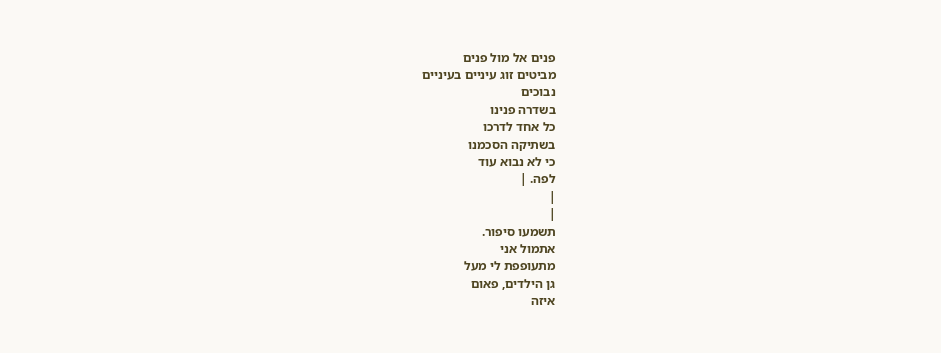פנים אל מול פנים
מביטים זוג עיניים בעיניים
נבוכים
בשדרה פנינו
כל אחד לדרכו
בשתיקה הסכמנו
כי לא נבוא עוד
לפה. |
|
|
תשמעו סיפור.
אתמול אני
מתעופפת לי מעל
גן הילדים, פאום
איזה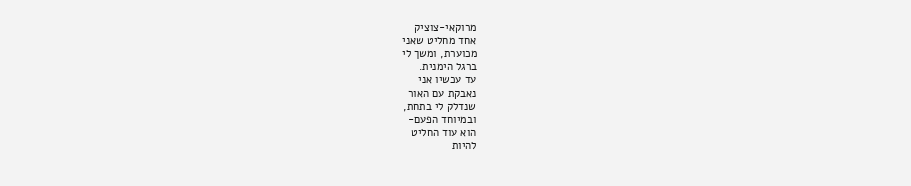מרוקאי-צוציק
אחד מחליט שאני
מכוערת, ומשך לי
ברגל הימנית.
עד עכשיו אני
נאבקת עם האור
שנדלק לי בתחת,
ובמיוחד הפעם-
הוא עוד החליט
להיות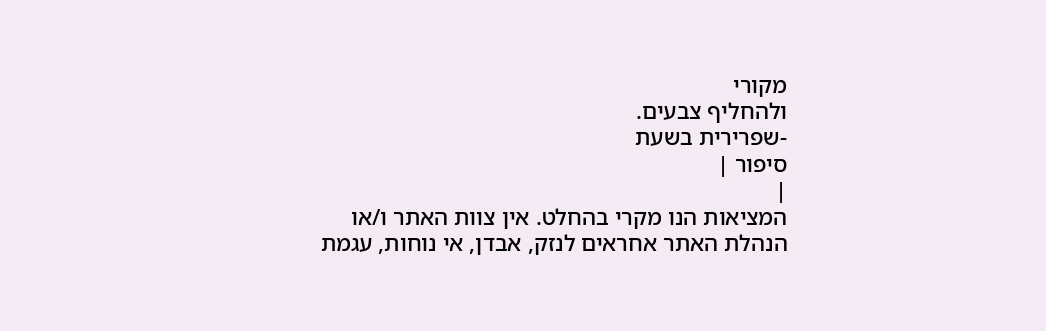מקורי
ולהחליף צבעים.
-שפרירית בשעת
סיפור |
|
המציאות הנו מקרי בהחלט. אין צוות האתר ו/או
הנהלת האתר אחראים לנזק, אבדן, אי נוחות, עגמת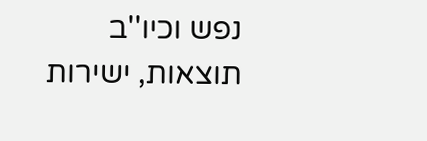נפש וכיו''ב תוצאות, ישירות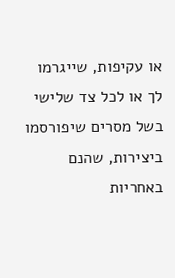או עקיפות, שייגרמו
לך או לכל צד שלישי בשל מסרים שיפורסמו
ביצירות, שהנם באחריות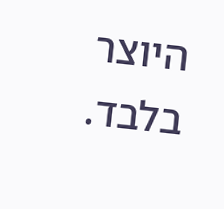היוצר בלבד.